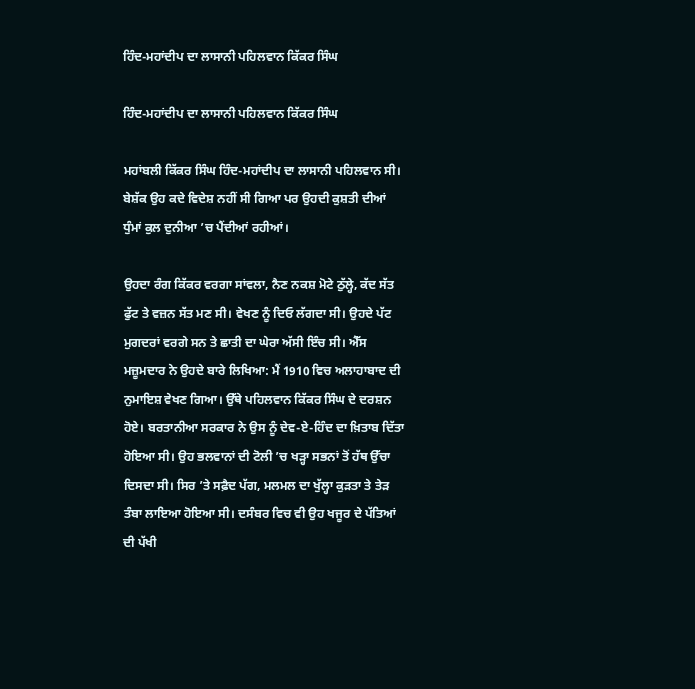ਹਿੰਦ-ਮਹਾਂਦੀਪ ਦਾ ਲਾਸਾਨੀ ਪਹਿਲਵਾਨ ਕਿੱਕਰ ਸਿੰਘ

ਹਿੰਦ-ਮਹਾਂਦੀਪ ਦਾ ਲਾਸਾਨੀ ਪਹਿਲਵਾਨ ਕਿੱਕਰ ਸਿੰਘ

ਮਹਾਂਬਲੀ ਕਿੱਕਰ ਸਿੰਘ ਹਿੰਦ-ਮਹਾਂਦੀਪ ਦਾ ਲਾਸਾਨੀ ਪਹਿਲਵਾਨ ਸੀ। ਬੇਸ਼ੱਕ ਉਹ ਕਦੇ ਵਿਦੇਸ਼ ਨਹੀਂ ਸੀ ਗਿਆ ਪਰ ਉਹਦੀ ਕੁਸ਼ਤੀ ਦੀਆਂ ਧੁੰਮਾਂ ਕੁਲ ਦੁਨੀਆ ’ਚ ਪੈਂਦੀਆਂ ਰਹੀਆਂ।

ਉਹਦਾ ਰੰਗ ਕਿੱਕਰ ਵਰਗਾ ਸਾਂਵਲਾ, ਨੈਣ ਨਕਸ਼ ਮੋਟੇ ਠੁੱਲ੍ਹੇ, ਕੱਦ ਸੱਤ ਫੁੱਟ ਤੇ ਵਜ਼ਨ ਸੱਤ ਮਣ ਸੀ। ਵੇਖਣ ਨੂੰ ਦਿਓ ਲੱਗਦਾ ਸੀ। ਉਹਦੇ ਪੱਟ ਮੁਗਦਰਾਂ ਵਰਗੇ ਸਨ ਤੇ ਛਾਤੀ ਦਾ ਘੇਰਾ ਅੱਸੀ ਇੰਚ ਸੀ। ਐੱਸ ਮਜ਼ੂਮਦਾਰ ਨੇ ਉਹਦੇ ਬਾਰੇ ਲਿਖਿਆ: ਮੈਂ 1910 ਵਿਚ ਅਲਾਹਾਬਾਦ ਦੀ ਨੁਮਾਇਸ਼ ਵੇਖਣ ਗਿਆ। ਉੱਥੇ ਪਹਿਲਵਾਨ ਕਿੱਕਰ ਸਿੰਘ ਦੇ ਦਰਸ਼ਨ ਹੋਏ। ਬਰਤਾਨੀਆ ਸਰਕਾਰ ਨੇ ਉਸ ਨੂੰ ਦੇਵ-ਏ-ਹਿੰਦ ਦਾ ਖ਼ਿਤਾਬ ਦਿੱਤਾ ਹੋਇਆ ਸੀ। ਉਹ ਭਲਵਾਨਾਂ ਦੀ ਟੋਲੀ ’ਚ ਖੜ੍ਹਾ ਸਭਨਾਂ ਤੋਂ ਹੱਥ ਉੱਚਾ ਦਿਸਦਾ ਸੀ। ਸਿਰ ’ਤੇ ਸਫ਼ੈਦ ਪੱਗ, ਮਲਮਲ ਦਾ ਖੁੱਲ੍ਹਾ ਕੁੜਤਾ ਤੇ ਤੇੜ ਤੰਬਾ ਲਾਇਆ ਹੋਇਆ ਸੀ। ਦਸੰਬਰ ਵਿਚ ਵੀ ਉਹ ਖਜੂਰ ਦੇ ਪੱਤਿਆਂ ਦੀ ਪੱਖੀ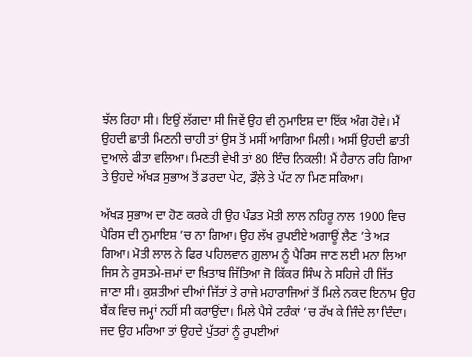ਝੱਲ ਰਿਹਾ ਸੀ। ਇਉਂ ਲੱਗਦਾ ਸੀ ਜਿਵੇਂ ਉਹ ਵੀ ਨੁਮਾਇਸ਼ ਦਾ ਇੱਕ ਅੰਗ ਹੋਵੇ। ਮੈਂ ਉਹਦੀ ਛਾਤੀ ਮਿਣਨੀ ਚਾਹੀ ਤਾਂ ਉਸ ਤੋਂ ਮਸੀਂ ਆਗਿਆ ਮਿਲੀ। ਅਸੀਂ ਉਹਦੀ ਛਾਤੀ ਦੁਆਲੇ ਫੀਤਾ ਵਲਿਆ। ਮਿਣਤੀ ਵੇਖੀ ਤਾਂ 80 ਇੰਚ ਨਿਕਲੀ! ਮੈਂ ਹੈਰਾਨ ਰਹਿ ਗਿਆ ਤੇ ਉਹਦੇ ਅੱਖੜ ਸੁਭਾਅ ਤੋਂ ਡਰਦਾ ਪੇਟ, ਡੌਲ਼ੇ ਤੇ ਪੱਟ ਨਾ ਮਿਣ ਸਕਿਆ।

ਅੱਖੜ ਸੁਭਾਅ ਦਾ ਹੋਣ ਕਰਕੇ ਹੀ ਉਹ ਪੰਡਤ ਮੋਤੀ ਲਾਲ ਨਹਿਰੂ ਨਾਲ 1900 ਵਿਚ ਪੈਰਿਸ ਦੀ ਨੁਮਾਇਸ਼ ’ਚ ਨਾ ਗਿਆ। ਉਹ ਲੱਖ ਰੁਪਈਏ ਅਗਾਊਂ ਲੈਣ ’ਤੇ ਅੜ ਗਿਆ। ਮੋਤੀ ਲਾਲ ਨੇ ਫਿਰ ਪਹਿਲਵਾਨ ਗ਼ੁਲਾਮ ਨੂੰ ਪੈਰਿਸ ਜਾਣ ਲਈ ਮਨਾ ਲਿਆ ਜਿਸ ਨੇ ਰੁਸਤਮੇ-ਜ਼ਮਾਂ ਦਾ ਖ਼ਿਤਾਬ ਜਿੱਤਿਆ ਜੋ ਕਿੱਕਰ ਸਿੰਘ ਨੇ ਸਹਿਜੇ ਹੀ ਜਿੱਤ ਜਾਣਾ ਸੀ। ਕੁਸ਼ਤੀਆਂ ਦੀਆਂ ਜਿੱਤਾਂ ਤੇ ਰਾਜੇ ਮਹਾਰਾਜਿਆਂ ਤੋਂ ਮਿਲੇ ਨਕਦ ਇਨਾਮ ਉਹ ਬੈਂਕ ਵਿਚ ਜਮ੍ਹਾਂ ਨਹੀਂ ਸੀ ਕਰਾਉਂਦਾ। ਮਿਲੇ ਪੈਸੇ ਟਰੰਕਾਂ ’ਚ ਰੱਖ ਕੇ ਜਿੰਦੇ ਲਾ ਦਿੰਦਾ। ਜਦ ਉਹ ਮਰਿਆ ਤਾਂ ਉਹਦੇ ਪੁੱਤਰਾਂ ਨੂੰ ਰੁਪਈਆਂ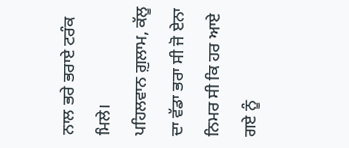ਨਾਲ ਭਰੇ ਭਰਾਏ ਟਰੰਕ ਮਿਲੇ।
ਪਹਿਲਵਾਨ ਗ਼ੁਲਾਮ, ਕੱਲੂ ਦਾ ਵੱਡਾ ਭਰਾ ਸੀ ਜੋ ਏਨਾ ਨਿਮਰ ਸੀ ਕਿ ਹਰ ਆਏ ਗਏ ਨੂੰ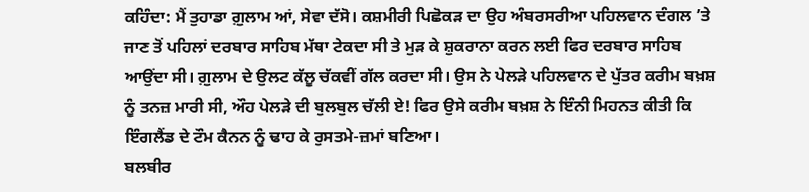ਕਹਿੰਦਾ: ਮੈਂ ਤੁਹਾਡਾ ਗ਼ੁਲਾਮ ਆਂ, ਸੇਵਾ ਦੱਸੋ। ਕਸ਼ਮੀਰੀ ਪਿਛੋਕੜ ਦਾ ਉਹ ਅੰਬਰਸਰੀਆ ਪਹਿਲਵਾਨ ਦੰਗਲ ’ਤੇ ਜਾਣ ਤੋਂ ਪਹਿਲਾਂ ਦਰਬਾਰ ਸਾਹਿਬ ਮੱਥਾ ਟੇਕਦਾ ਸੀ ਤੇ ਮੁੜ ਕੇ ਸ਼ੁਕਰਾਨਾ ਕਰਨ ਲਈ ਫਿਰ ਦਰਬਾਰ ਸਾਹਿਬ ਆਉਂਦਾ ਸੀ। ਗ਼ੁਲਾਮ ਦੇ ਉਲਟ ਕੱਲੂ ਚੱਕਵੀਂ ਗੱਲ ਕਰਦਾ ਸੀ। ਉਸ ਨੇ ਪੇਲੜੇ ਪਹਿਲਵਾਨ ਦੇ ਪੁੱਤਰ ਕਰੀਮ ਬਖ਼ਸ਼ ਨੂੰ ਤਨਜ਼ ਮਾਰੀ ਸੀ, ਔਹ ਪੇਲੜੇ ਦੀ ਬੁਲਬੁਲ ਚੱਲੀ ਏ! ਫਿਰ ਉਸੇ ਕਰੀਮ ਬਖ਼ਸ਼ ਨੇ ਇੰਨੀ ਮਿਹਨਤ ਕੀਤੀ ਕਿ ਇੰਗਲੈਂਡ ਦੇ ਟੌਮ ਕੈਨਨ ਨੂੰ ਢਾਹ ਕੇ ਰੁਸਤਮੇ-ਜ਼ਮਾਂ ਬਣਿਆ।
ਬਲਬੀਰ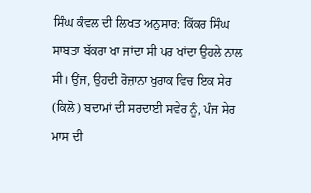ਸਿੰਘ ਕੰਵਲ ਦੀ ਲਿਖਤ ਅਨੁਸਾਰ: ਕਿੱਕਰ ਸਿੰਘ ਸਾਬਤਾ ਬੱਕਰਾ ਖਾ ਜਾਂਦਾ ਸੀ ਪਰ ਖਾਂਦਾ ਉਹਲੇ ਨਾਲ ਸੀ। ਉਂਜ, ਉਹਦੀ ਰੋਜ਼ਾਨਾ ਖੁਰਾਕ ਵਿਚ ਇਕ ਸੇਰ (ਕਿਲੋ) ਬਦਾਮਾਂ ਦੀ ਸਰਦਾਈ ਸਵੇਰ ਨੂੰ, ਪੰਜ ਸੇਰ ਮਾਸ ਦੀ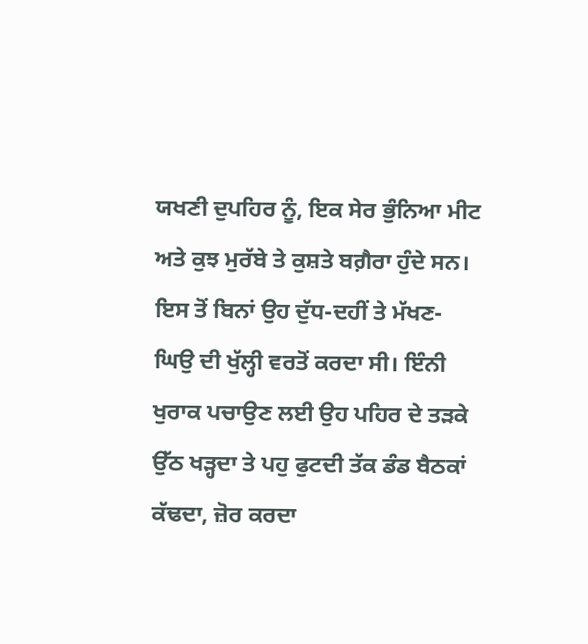ਯਖਣੀ ਦੁਪਹਿਰ ਨੂੰ, ਇਕ ਸੇਰ ਭੁੰਨਿਆ ਮੀਟ ਅਤੇ ਕੁਝ ਮੁਰੱਬੇ ਤੇ ਕੁਸ਼ਤੇ ਬਗ਼ੈਰਾ ਹੁੰਦੇ ਸਨ। ਇਸ ਤੋਂ ਬਿਨਾਂ ਉਹ ਦੁੱਧ-ਦਹੀਂ ਤੇ ਮੱਖਣ-ਘਿਉ ਦੀ ਖੁੱਲ੍ਹੀ ਵਰਤੋਂ ਕਰਦਾ ਸੀ। ਇੰਨੀ ਖੁਰਾਕ ਪਚਾਉਣ ਲਈ ਉਹ ਪਹਿਰ ਦੇ ਤੜਕੇ ਉੱਠ ਖੜ੍ਹਦਾ ਤੇ ਪਹੁ ਫੁਟਦੀ ਤੱਕ ਡੰਡ ਬੈਠਕਾਂ ਕੱਢਦਾ, ਜ਼ੋਰ ਕਰਦਾ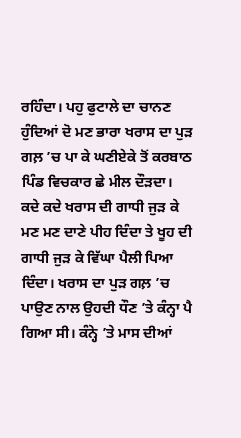ਰਹਿੰਦਾ। ਪਹੁ ਫੁਟਾਲੇ ਦਾ ਚਾਨਣ ਹੁੰਦਿਆਂ ਦੋ ਮਣ ਭਾਰਾ ਖਰਾਸ ਦਾ ਪੁੜ ਗਲ਼ ’ਚ ਪਾ ਕੇ ਘਣੀਏਕੇ ਤੋਂ ਕਰਬਾਠ ਪਿੰਡ ਵਿਚਕਾਰ ਛੇ ਮੀਲ ਦੌੜਦਾ। ਕਦੇ ਕਦੇ ਖਰਾਸ ਦੀ ਗਾਧੀ ਜੁੜ ਕੇ ਮਣ ਮਣ ਦਾਣੇ ਪੀਹ ਦਿੰਦਾ ਤੇ ਖੂਹ ਦੀ ਗਾਧੀ ਜੁੜ ਕੇ ਵਿੱਘਾ ਪੈਲੀ ਪਿਆ ਦਿੰਦਾ। ਖਰਾਸ ਦਾ ਪੁੜ ਗਲ਼ ’ਚ ਪਾਉਣ ਨਾਲ ਉਹਦੀ ਧੌਣ ’ਤੇ ਕੰਨ੍ਹਾ ਪੈ ਗਿਆ ਸੀ। ਕੰਨ੍ਹੇ ’ਤੇ ਮਾਸ ਦੀਆਂ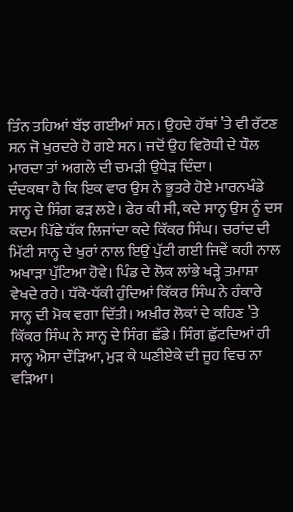ਤਿੰਨ ਤਹਿਆਂ ਬੱਝ ਗਈਆਂ ਸਨ। ਉਹਦੇ ਹੱਥਾਂ ’ਤੇ ਵੀ ਰੱਟਣ ਸਨ ਜੋ ਖੁਰਦਰੇ ਹੋ ਗਏ ਸਨ। ਜਦੋਂ ਉਹ ਵਿਰੋਧੀ ਦੇ ਧੌਲ ਮਾਰਦਾ ਤਾਂ ਅਗਲੇ ਦੀ ਚਮੜੀ ਉਧੇੜ ਦਿੰਦਾ।
ਦੰਦਕਥਾ ਹੈ ਕਿ ਇਕ ਵਾਰ ਉਸ ਨੇ ਭੂਤਰੇ ਹੋਏ ਮਾਰਨਖੰਡੇ ਸਾਨ੍ਹ ਦੇ ਸਿੰਗ ਫੜ ਲਏ। ਫੇਰ ਕੀ ਸੀ, ਕਦੇ ਸਾਨ੍ਹ ਉਸ ਨੂੰ ਦਸ ਕਦਮ ਪਿੱਛੇ ਧੱਕ ਲਿਜਾਂਦਾ ਕਦੇ ਕਿੱਕਰ ਸਿੰਘ। ਚਰਾਂਦ ਦੀ ਮਿੱਟੀ ਸਾਨ੍ਹ ਦੇ ਖੁਰਾਂ ਨਾਲ ਇਉਂ ਪੁੱਟੀ ਗਈ ਜਿਵੇਂ ਕਹੀ ਨਾਲ ਅਖਾੜਾ ਪੁੱਟਿਆ ਹੋਵੇ। ਪਿੰਡ ਦੇ ਲੋਕ ਲਾਂਭੇ ਖੜ੍ਹੇ ਤਮਾਸ਼ਾ ਵੇਖਦੇ ਰਹੇ। ਧੱਕੋ-ਧੱਕੀ ਹੁੰਦਿਆਂ ਕਿੱਕਰ ਸਿੰਘ ਨੇ ਹੰਕਾਰੇ ਸਾਨ੍ਹ ਦੀ ਮੋਕ ਵਗਾ ਦਿੱਤੀ। ਅਖ਼ੀਰ ਲੋਕਾਂ ਦੇ ਕਹਿਣ ’ਤੇ ਕਿੱਕਰ ਸਿੰਘ ਨੇ ਸਾਨ੍ਹ ਦੇ ਸਿੰਗ ਛੱਡੇ। ਸਿੰਗ ਛੁੱਟਦਿਆਂ ਹੀ ਸਾਨ੍ਹ ਐਸਾ ਦੌੜਿਆ, ਮੁੜ ਕੇ ਘਣੀਏਕੇ ਦੀ ਜੂਹ ਵਿਚ ਨਾ ਵੜਿਆ।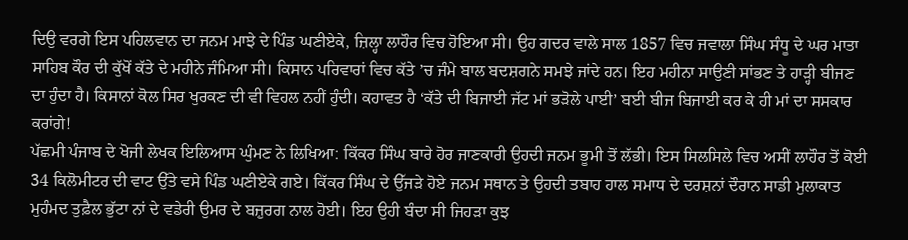ਦਿਉ ਵਰਗੇ ਇਸ ਪਹਿਲਵਾਨ ਦਾ ਜਨਮ ਮਾਝੇ ਦੇ ਪਿੰਡ ਘਣੀਏਕੇ, ਜ਼ਿਲ੍ਹਾ ਲਾਹੌਰ ਵਿਚ ਹੋਇਆ ਸੀ। ਉਹ ਗਦਰ ਵਾਲੇ ਸਾਲ 1857 ਵਿਚ ਜਵਾਲਾ ਸਿੰਘ ਸੰਧੂ ਦੇ ਘਰ ਮਾਤਾ ਸਾਹਿਬ ਕੌਰ ਦੀ ਕੁੱਖੋਂ ਕੱਤੇ ਦੇ ਮਹੀਨੇ ਜੰਮਿਆ ਸੀ। ਕਿਸਾਨ ਪਰਿਵਾਰਾਂ ਵਿਚ ਕੱਤੇ ’ਚ ਜੰਮੇ ਬਾਲ ਬਦਸ਼ਗਨੇ ਸਮਝੇ ਜਾਂਦੇ ਹਨ। ਇਹ ਮਹੀਨਾ ਸਾਉਣੀ ਸਾਂਭਣ ਤੇ ਹਾੜ੍ਹੀ ਬੀਜਣ ਦਾ ਹੁੰਦਾ ਹੈ। ਕਿਸਾਨਾਂ ਕੋਲ ਸਿਰ ਖੁਰਕਣ ਦੀ ਵੀ ਵਿਹਲ ਨਹੀਂ ਹੁੰਦੀ। ਕਹਾਵਤ ਹੈ ‘ਕੱਤੇ ਦੀ ਬਿਜਾਈ ਜੱਟ ਮਾਂ ਭੜੋਲੇ ਪਾਈ’ ਬਈ ਬੀਜ ਬਿਜਾਈ ਕਰ ਕੇ ਹੀ ਮਾਂ ਦਾ ਸਸਕਾਰ ਕਰਾਂਗੇ!
ਪੱਛਮੀ ਪੰਜਾਬ ਦੇ ਖੋਜੀ ਲੇਖਕ ਇਲਿਆਸ ਘੁੰਮਣ ਨੇ ਲਿਖਿਆ: ਕਿੱਕਰ ਸਿੰਘ ਬਾਰੇ ਹੋਰ ਜਾਣਕਾਰੀ ਉਹਦੀ ਜਨਮ ਭੂਮੀ ਤੋਂ ਲੱਭੀ। ਇਸ ਸਿਲਸਿਲੇ ਵਿਚ ਅਸੀਂ ਲਾਹੌਰ ਤੋਂ ਕੋਈ 34 ਕਿਲੋਮੀਟਰ ਦੀ ਵਾਟ ਉੱਤੇ ਵਸੇ ਪਿੰਡ ਘਣੀਏਕੇ ਗਏ। ਕਿੱਕਰ ਸਿੰਘ ਦੇ ਉੱਜੜੇ ਹੋਏ ਜਨਮ ਸਥਾਨ ਤੇ ਉਹਦੀ ਤਬਾਹ ਹਾਲ ਸਮਾਧ ਦੇ ਦਰਸ਼ਨਾਂ ਦੌਰਾਨ ਸਾਡੀ ਮੁਲਾਕਾਤ ਮੁਹੰਮਦ ਤੁਫ਼ੈਲ ਭੁੱਟਾ ਨਾਂ ਦੇ ਵਡੇਰੀ ਉਮਰ ਦੇ ਬਜ਼ੁਰਗ ਨਾਲ ਹੋਈ। ਇਹ ਉਹੀ ਬੰਦਾ ਸੀ ਜਿਹੜਾ ਕੁਝ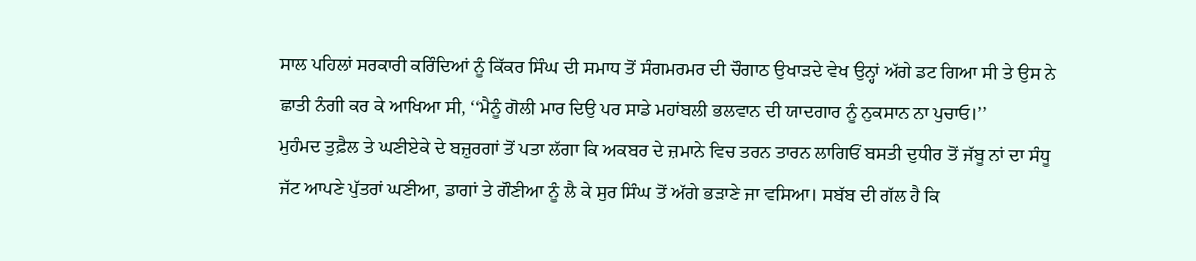ਸਾਲ ਪਹਿਲਾਂ ਸਰਕਾਰੀ ਕਰਿੰਦਿਆਂ ਨੂੰ ਕਿੱਕਰ ਸਿੰਘ ਦੀ ਸਮਾਧ ਤੋਂ ਸੰਗਮਰਮਰ ਦੀ ਚੌਗਾਠ ਉਖਾੜਦੇ ਵੇਖ ਉਨ੍ਹਾਂ ਅੱਗੇ ਡਟ ਗਿਆ ਸੀ ਤੇ ਉਸ ਨੇ ਛਾਤੀ ਨੰਗੀ ਕਰ ਕੇ ਆਖਿਆ ਸੀ, ‘‘ਮੈਨੂੰ ਗੋਲੀ ਮਾਰ ਦਿਉ ਪਰ ਸਾਡੇ ਮਹਾਂਬਲੀ ਭਲਵਾਨ ਦੀ ਯਾਦਗਾਰ ਨੂੰ ਨੁਕਸਾਨ ਨਾ ਪੁਚਾਓ।’’
ਮੁਹੰਮਦ ਤੁਫ਼ੈਲ ਤੇ ਘਣੀਏਕੇ ਦੇ ਬਜ਼ੁਰਗਾਂ ਤੋਂ ਪਤਾ ਲੱਗਾ ਕਿ ਅਕਬਰ ਦੇ ਜ਼ਮਾਨੇ ਵਿਚ ਤਰਨ ਤਾਰਨ ਲਾਗਿਓਂ ਬਸਤੀ ਦੁਧੀਰ ਤੋਂ ਜੱਬੂ ਨਾਂ ਦਾ ਸੰਧੂ ਜੱਟ ਆਪਣੇ ਪੁੱਤਰਾਂ ਘਣੀਆ, ਡਾਗਾਂ ਤੇ ਗੌਣੀਆ ਨੂੰ ਲੈ ਕੇ ਸੁਰ ਸਿੰਘ ਤੋਂ ਅੱਗੇ ਭੜਾਣੇ ਜਾ ਵਸਿਆ। ਸਬੱਬ ਦੀ ਗੱਲ ਹੈ ਕਿ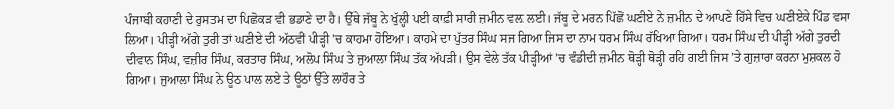ਪੰਜਾਬੀ ਕਹਾਣੀ ਦੇ ਰੁਸਤਮ ਦਾ ਪਿਛੋਕੜ ਵੀ ਭਡਾਣੇ ਦਾ ਹੈ। ਉੱਥੇ ਜੱਬੂ ਨੇ ਖੁੱਲ੍ਹੀ ਪਈ ਕਾਫ਼ੀ ਸਾਰੀ ਜ਼ਮੀਨ ਵਲ਼ ਲਈ। ਜੱਬੂ ਦੇ ਮਰਨ ਪਿੱਛੋਂ ਘਣੀਏ ਨੇ ਜ਼ਮੀਨ ਦੇ ਆਪਣੇ ਹਿੱਸੇ ਵਿਚ ਘਣੀਏਕੇ ਪਿੰਡ ਵਸਾ ਲਿਆ। ਪੀੜ੍ਹੀ ਅੱਗੇ ਤੁਰੀ ਤਾਂ ਘਣੀਏ ਦੀ ਅੱਠਵੀਂ ਪੀੜ੍ਹੀ ’ਚ ਕਾਹਮਾ ਹੋਇਆ। ਕਾਹਮੇ ਦਾ ਪੁੱਤਰ ਸਿੰਘ ਸਜ ਗਿਆ ਜਿਸ ਦਾ ਨਾਮ ਧਰਮ ਸਿੰਘ ਰੱਖਿਆ ਗਿਆ। ਧਰਮ ਸਿੰਘ ਦੀ ਪੀੜ੍ਹੀ ਅੱਗੇ ਤੁਰਦੀ ਦੀਵਾਨ ਸਿੰਘ, ਵਜ਼ੀਰ ਸਿੰਘ, ਕਰਤਾਰ ਸਿੰਘ, ਅਲੋਪ ਸਿੰਘ ਤੇ ਜੁਆਲਾ ਸਿੰਘ ਤੱਕ ਅੱਪੜੀ। ਉਸ ਵੇਲੇ ਤੱਕ ਪੀੜ੍ਹੀਆਂ ’ਚ ਵੰਡੀਦੀ ਜ਼ਮੀਨ ਥੋੜ੍ਹੀ ਥੋੜ੍ਹੀ ਰਹਿ ਗਈ ਜਿਸ ’ਤੇ ਗੁਜ਼ਾਰਾ ਕਰਨਾ ਮੁਸ਼ਕਲ ਹੋ ਗਿਆ। ਜੁਆਲਾ ਸਿੰਘ ਨੇ ਊਠ ਪਾਲ ਲਏ ਤੇ ਊਠਾਂ ਉੱਤੇ ਲਾਹੌਰ ਤੇ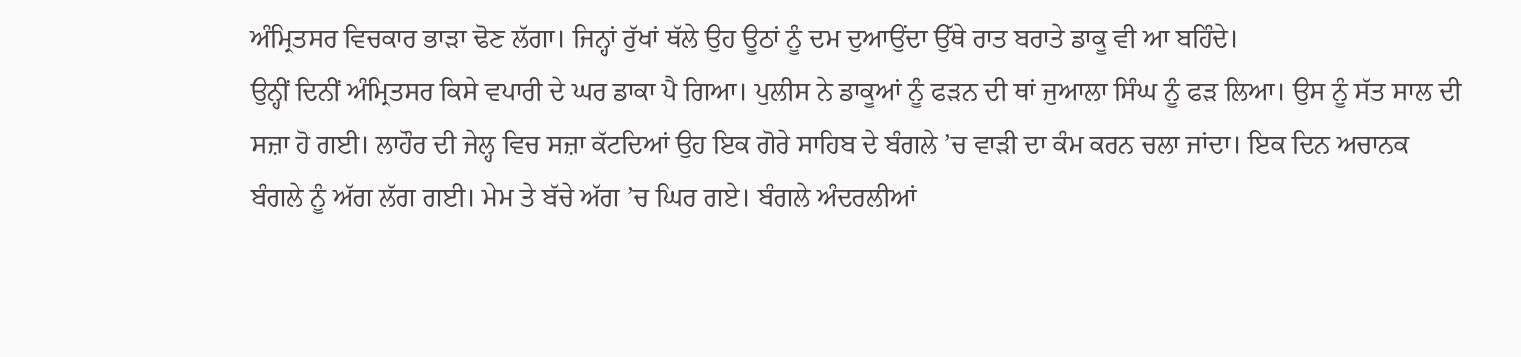ਅੰਮ੍ਰਿਤਸਰ ਵਿਚਕਾਰ ਭਾੜਾ ਢੋਣ ਲੱਗਾ। ਜਿਨ੍ਹਾਂ ਰੁੱਖਾਂ ਥੱਲੇ ਉਹ ਊਠਾਂ ਨੂੰ ਦਮ ਦੁਆਉਂਦਾ ਉੱਥੇ ਰਾਤ ਬਰਾਤੇ ਡਾਕੂ ਵੀ ਆ ਬਹਿੰਦੇ।
ਉਨ੍ਹੀਂ ਦਿਨੀਂ ਅੰਮ੍ਰਿਤਸਰ ਕਿਸੇ ਵਪਾਰੀ ਦੇ ਘਰ ਡਾਕਾ ਪੈ ਗਿਆ। ਪੁਲੀਸ ਨੇ ਡਾਕੂਆਂ ਨੂੰ ਫੜਨ ਦੀ ਥਾਂ ਜੁਆਲਾ ਸਿੰਘ ਨੂੰ ਫੜ ਲਿਆ। ਉਸ ਨੂੰ ਸੱਤ ਸਾਲ ਦੀ ਸਜ਼ਾ ਹੋ ਗਈ। ਲਾਹੌਰ ਦੀ ਜੇਲ੍ਹ ਵਿਚ ਸਜ਼ਾ ਕੱਟਦਿਆਂ ਉਹ ਇਕ ਗੋਰੇ ਸਾਹਿਬ ਦੇ ਬੰਗਲੇ ’ਚ ਵਾੜੀ ਦਾ ਕੰਮ ਕਰਨ ਚਲਾ ਜਾਂਦਾ। ਇਕ ਦਿਨ ਅਚਾਨਕ ਬੰਗਲੇ ਨੂੰ ਅੱਗ ਲੱਗ ਗਈ। ਮੇਮ ਤੇ ਬੱਚੇ ਅੱਗ ’ਚ ਘਿਰ ਗਏ। ਬੰਗਲੇ ਅੰਦਰਲੀਆਂ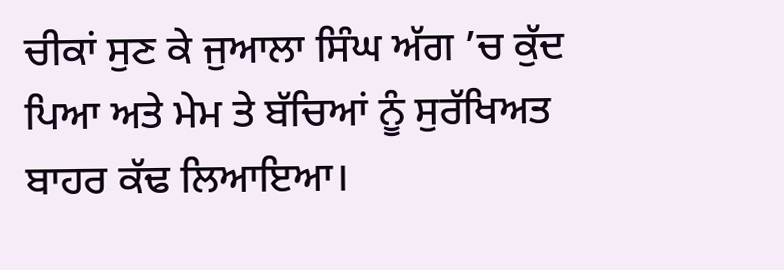ਚੀਕਾਂ ਸੁਣ ਕੇ ਜੁਆਲਾ ਸਿੰਘ ਅੱਗ ’ਚ ਕੁੱਦ ਪਿਆ ਅਤੇ ਮੇਮ ਤੇ ਬੱਚਿਆਂ ਨੂੰ ਸੁਰੱਖਿਅਤ ਬਾਹਰ ਕੱਢ ਲਿਆਇਆ।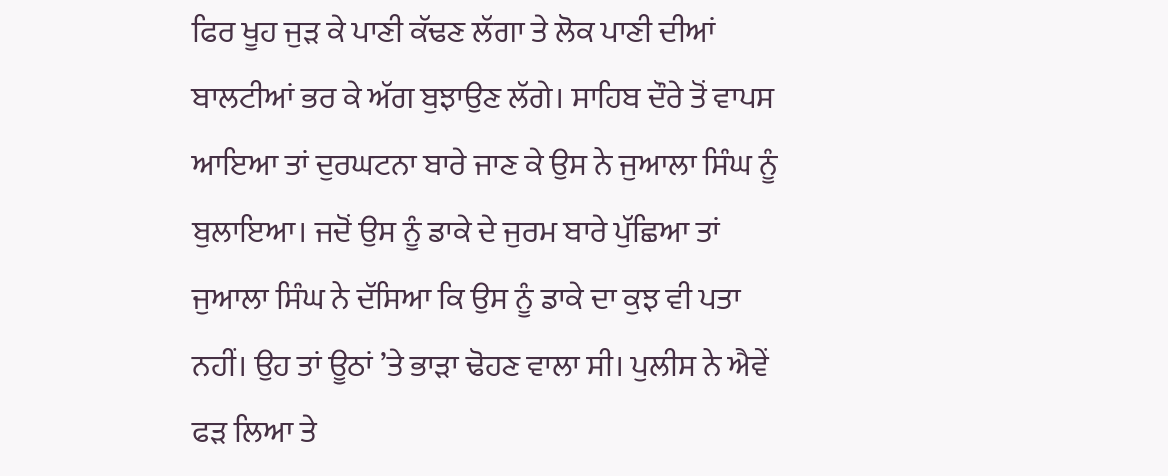ਫਿਰ ਖੂਹ ਜੁੜ ਕੇ ਪਾਣੀ ਕੱਢਣ ਲੱਗਾ ਤੇ ਲੋਕ ਪਾਣੀ ਦੀਆਂ ਬਾਲਟੀਆਂ ਭਰ ਕੇ ਅੱਗ ਬੁਝਾਉਣ ਲੱਗੇ। ਸਾਹਿਬ ਦੌਰੇ ਤੋਂ ਵਾਪਸ ਆਇਆ ਤਾਂ ਦੁਰਘਟਨਾ ਬਾਰੇ ਜਾਣ ਕੇ ਉਸ ਨੇ ਜੁਆਲਾ ਸਿੰਘ ਨੂੰ ਬੁਲਾਇਆ। ਜਦੋਂ ਉਸ ਨੂੰ ਡਾਕੇ ਦੇ ਜੁਰਮ ਬਾਰੇ ਪੁੱਛਿਆ ਤਾਂ ਜੁਆਲਾ ਸਿੰਘ ਨੇ ਦੱਸਿਆ ਕਿ ਉਸ ਨੂੰ ਡਾਕੇ ਦਾ ਕੁਝ ਵੀ ਪਤਾ ਨਹੀਂ। ਉਹ ਤਾਂ ਊਠਾਂ ’ਤੇ ਭਾੜਾ ਢੋਹਣ ਵਾਲਾ ਸੀ। ਪੁਲੀਸ ਨੇ ਐਵੇਂ ਫੜ ਲਿਆ ਤੇ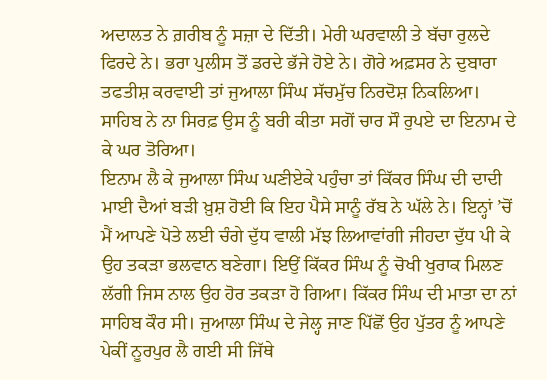ਅਦਾਲਤ ਨੇ ਗ਼ਰੀਬ ਨੂੰ ਸਜ਼ਾ ਦੇ ਦਿੱਤੀ। ਮੇਰੀ ਘਰਵਾਲੀ ਤੇ ਬੱਚਾ ਰੁਲਦੇ ਫਿਰਦੇ ਨੇ। ਭਰਾ ਪੁਲੀਸ ਤੋਂ ਡਰਦੇ ਭੱਜੇ ਹੋਏ ਨੇ। ਗੋਰੇ ਅਫ਼ਸਰ ਨੇ ਦੁਬਾਰਾ ਤਫਤੀਸ਼ ਕਰਵਾਈ ਤਾਂ ਜੁਆਲਾ ਸਿੰਘ ਸੱਚਮੁੱਚ ਨਿਰਦੋਸ਼ ਨਿਕਲਿਆ। ਸਾਹਿਬ ਨੇ ਨਾ ਸਿਰਫ਼ ਉਸ ਨੂੰ ਬਰੀ ਕੀਤਾ ਸਗੋਂ ਚਾਰ ਸੌ ਰੁਪਏ ਦਾ ਇਨਾਮ ਦੇ ਕੇ ਘਰ ਤੋਰਿਆ।
ਇਨਾਮ ਲੈ ਕੇ ਜੁਆਲਾ ਸਿੰਘ ਘਣੀਏਕੇ ਪਹੁੰਚਾ ਤਾਂ ਕਿੱਕਰ ਸਿੰਘ ਦੀ ਦਾਦੀ ਮਾਈ ਦੈਆਂ ਬੜੀ ਖ਼ੁਸ਼ ਹੋਈ ਕਿ ਇਹ ਪੈਸੇ ਸਾਨੂੰ ਰੱਬ ਨੇ ਘੱਲੇ ਨੇ। ਇਨ੍ਹਾਂ ’ਚੋਂ ਮੈਂ ਆਪਣੇ ਪੋਤੇ ਲਈ ਚੰਗੇ ਦੁੱਧ ਵਾਲੀ ਮੱਝ ਲਿਆਵਾਂਗੀ ਜੀਹਦਾ ਦੁੱਧ ਪੀ ਕੇ ਉਹ ਤਕੜਾ ਭਲਵਾਨ ਬਣੇਗਾ। ਇਉਂ ਕਿੱਕਰ ਸਿੰਘ ਨੂੰ ਚੋਖੀ ਖੁਰਾਕ ਮਿਲਣ ਲੱਗੀ ਜਿਸ ਨਾਲ ਉਹ ਹੋਰ ਤਕੜਾ ਹੋ ਗਿਆ। ਕਿੱਕਰ ਸਿੰਘ ਦੀ ਮਾਤਾ ਦਾ ਨਾਂ ਸਾਹਿਬ ਕੌਰ ਸੀ। ਜੁਆਲਾ ਸਿੰਘ ਦੇ ਜੇਲ੍ਹ ਜਾਣ ਪਿੱਛੋਂ ਉਹ ਪੁੱਤਰ ਨੂੰ ਆਪਣੇ ਪੇਕੀਂ ਨੂਰਪੁਰ ਲੈ ਗਈ ਸੀ ਜਿੱਥੇ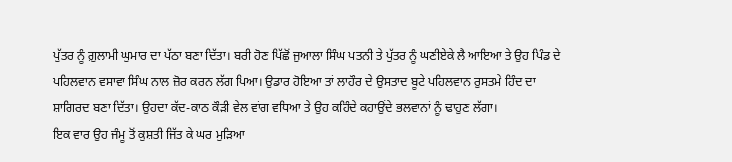ਪੁੱਤਰ ਨੂੰ ਗ਼ੁਲਾਮੀ ਘੁਮਾਰ ਦਾ ਪੱਠਾ ਬਣਾ ਦਿੱਤਾ। ਬਰੀ ਹੋਣ ਪਿੱਛੋਂ ਜੁਆਲਾ ਸਿੰਘ ਪਤਨੀ ਤੇ ਪੁੱਤਰ ਨੂੰ ਘਣੀਏਕੇ ਲੈ ਆਇਆ ਤੇ ਉਹ ਪਿੰਡ ਦੇ ਪਹਿਲਵਾਨ ਵਸਾਵਾ ਸਿੰਘ ਨਾਲ ਜ਼ੋਰ ਕਰਨ ਲੱਗ ਪਿਆ। ਉਡਾਰ ਹੋਇਆ ਤਾਂ ਲਾਹੌਰ ਦੇ ਉਸਤਾਦ ਬੂਟੇ ਪਹਿਲਵਾਨ ਰੁਸਤਮੇ ਹਿੰਦ ਦਾ ਸ਼ਾਗਿਰਦ ਬਣਾ ਦਿੱਤਾ। ਉਹਦਾ ਕੱਦ-ਕਾਠ ਕੌੜੀ ਵੇਲ ਵਾਂਗ ਵਧਿਆ ਤੇ ਉਹ ਕਹਿੰਦੇ ਕਹਾਉਂਦੇ ਭਲਵਾਨਾਂ ਨੂੰ ਢਾਹੁਣ ਲੱਗਾ।
ਇਕ ਵਾਰ ਉਹ ਜੰਮੂ ਤੋਂ ਕੁਸ਼ਤੀ ਜਿੱਤ ਕੇ ਘਰ ਮੁੜਿਆ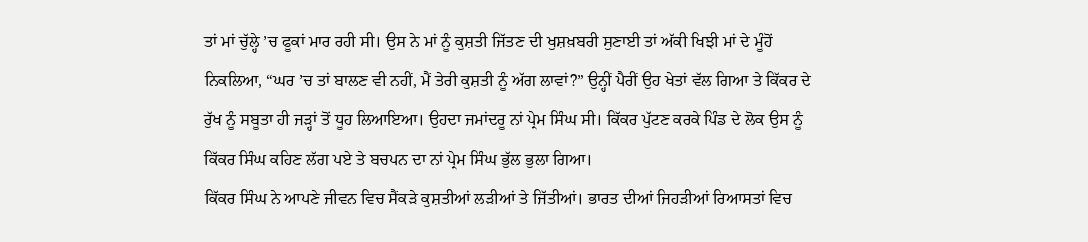ਤਾਂ ਮਾਂ ਚੁੱਲ੍ਹੇ ’ਚ ਫੂਕਾਂ ਮਾਰ ਰਹੀ ਸੀ। ਉਸ ਨੇ ਮਾਂ ਨੂੰ ਕੁਸ਼ਤੀ ਜਿੱਤਣ ਦੀ ਖੁਸ਼ਖ਼ਬਰੀ ਸੁਣਾਈ ਤਾਂ ਅੱਕੀ ਖਿਝੀ ਮਾਂ ਦੇ ਮੂੰਹੋਂ ਨਿਕਲਿਆ, “ਘਰ ’ਚ ਤਾਂ ਬਾਲਣ ਵੀ ਨਹੀਂ, ਮੈਂ ਤੇਰੀ ਕੁਸ਼ਤੀ ਨੂੰ ਅੱਗ ਲਾਵਾਂ?” ਉਨ੍ਹੀਂ ਪੈਰੀਂ ਉਹ ਖੇਤਾਂ ਵੱਲ ਗਿਆ ਤੇ ਕਿੱਕਰ ਦੇ ਰੁੱਖ ਨੂੰ ਸਬੂਤਾ ਹੀ ਜੜ੍ਹਾਂ ਤੋਂ ਧੂਹ ਲਿਆਇਆ। ਉਹਦਾ ਜਮਾਂਦਰੂ ਨਾਂ ਪ੍ਰੇਮ ਸਿੰਘ ਸੀ। ਕਿੱਕਰ ਪੁੱਟਣ ਕਰਕੇ ਪਿੰਡ ਦੇ ਲੋਕ ਉਸ ਨੂੰ ਕਿੱਕਰ ਸਿੰਘ ਕਹਿਣ ਲੱਗ ਪਏ ਤੇ ਬਚਪਨ ਦਾ ਨਾਂ ਪ੍ਰੇਮ ਸਿੰਘ ਭੁੱਲ ਭੁਲਾ ਗਿਆ।
ਕਿੱਕਰ ਸਿੰਘ ਨੇ ਆਪਣੇ ਜੀਵਨ ਵਿਚ ਸੈਂਕੜੇ ਕੁਸ਼ਤੀਆਂ ਲੜੀਆਂ ਤੇ ਜਿੱਤੀਆਂ। ਭਾਰਤ ਦੀਆਂ ਜਿਹੜੀਆਂ ਰਿਆਸਤਾਂ ਵਿਚ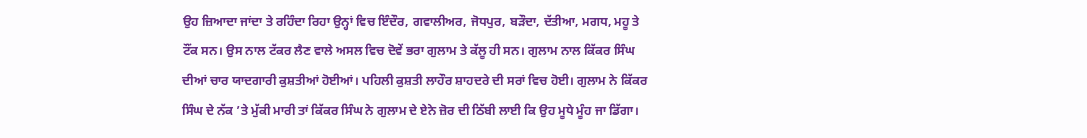ਉਹ ਜ਼ਿਆਦਾ ਜਾਂਦਾ ਤੇ ਰਹਿੰਦਾ ਰਿਹਾ ਉਨ੍ਹਾਂ ਵਿਚ ਇੰਦੌਰ, ਗਵਾਲੀਅਰ, ਜੋਧਪੁਰ, ਬੜੌਦਾ, ਦੱਤੀਆ, ਮਗਧ, ਮਹੂ ਤੇ ਟੌਂਕ ਸਨ। ਉਸ ਨਾਲ ਟੱਕਰ ਲੈਣ ਵਾਲੇ ਅਸਲ ਵਿਚ ਦੋਵੇਂ ਭਰਾ ਗੁਲਾਮ ਤੇ ਕੱਲੂ ਹੀ ਸਨ। ਗੁਲਾਮ ਨਾਲ ਕਿੱਕਰ ਸਿੰਘ ਦੀਆਂ ਚਾਰ ਯਾਦਗਾਰੀ ਕੁਸ਼ਤੀਆਂ ਹੋਈਆਂ। ਪਹਿਲੀ ਕੁਸ਼ਤੀ ਲਾਹੌਰ ਸ਼ਾਹਦਰੇ ਦੀ ਸਰਾਂ ਵਿਚ ਹੋਈ। ਗੁਲਾਮ ਨੇ ਕਿੱਕਰ ਸਿੰਘ ਦੇ ਨੱਕ ’ਤੇ ਮੁੱਕੀ ਮਾਰੀ ਤਾਂ ਕਿੱਕਰ ਸਿੰਘ ਨੇ ਗੁਲਾਮ ਦੇ ਏਨੇ ਜ਼ੋਰ ਦੀ ਠਿੱਬੀ ਲਾਈ ਕਿ ਉਹ ਮੂਧੇ ਮੂੰਹ ਜਾ ਡਿੱਗਾ।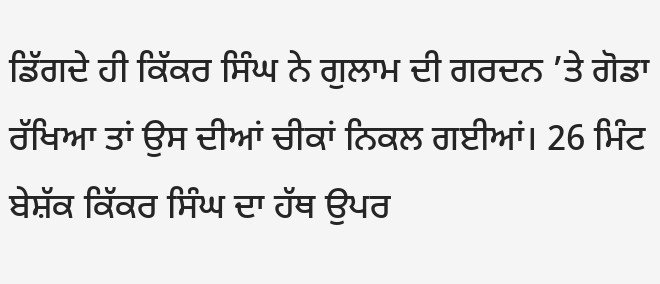ਡਿੱਗਦੇ ਹੀ ਕਿੱਕਰ ਸਿੰਘ ਨੇ ਗੁਲਾਮ ਦੀ ਗਰਦਨ ’ਤੇ ਗੋਡਾ ਰੱਖਿਆ ਤਾਂ ਉਸ ਦੀਆਂ ਚੀਕਾਂ ਨਿਕਲ ਗਈਆਂ। 26 ਮਿੰਟ ਬੇਸ਼ੱਕ ਕਿੱਕਰ ਸਿੰਘ ਦਾ ਹੱਥ ਉਪਰ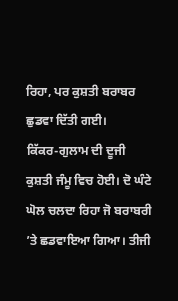ਰਿਹਾ, ਪਰ ਕੁਸ਼ਤੀ ਬਰਾਬਰ ਛੁਡਵਾ ਦਿੱਤੀ ਗਈ।
ਕਿੱਕਰ-ਗੁਲਾਮ ਦੀ ਦੂਜੀ ਕੁਸ਼ਤੀ ਜੰਮੂ ਵਿਚ ਹੋਈ। ਦੋ ਘੰਟੇ ਘੋਲ ਚਲਦਾ ਰਿਹਾ ਜੋ ਬਰਾਬਰੀ ’ਤੇ ਛਡਵਾਇਆ ਗਿਆ। ਤੀਜੀ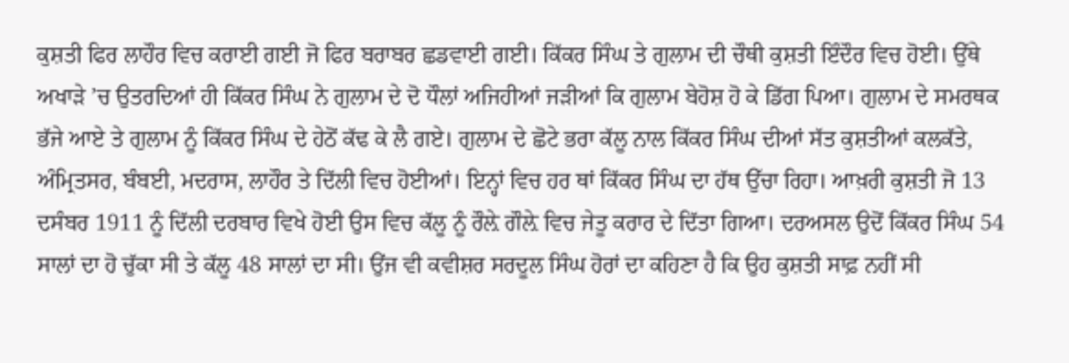ਕੁਸ਼ਤੀ ਫਿਰ ਲਾਹੌਰ ਵਿਚ ਕਰਾਈ ਗਈ ਜੋ ਫਿਰ ਬਰਾਬਰ ਛਡਵਾਈ ਗਈ। ਕਿੱਕਰ ਸਿੰਘ ਤੇ ਗੁਲਾਮ ਦੀ ਚੌਥੀ ਕੁਸ਼ਤੀ ਇੰਦੌਰ ਵਿਚ ਹੋਈ। ਉੱਥੇ ਅਖਾੜੇ ’ਚ ਉਤਰਦਿਆਂ ਹੀ ਕਿੱਕਰ ਸਿੰਘ ਨੇ ਗੁਲਾਮ ਦੇ ਦੋ ਧੌਲਾਂ ਅਜਿਹੀਆਂ ਜੜੀਆਂ ਕਿ ਗੁਲਾਮ ਬੇਹੋਸ਼ ਹੋ ਕੇ ਡਿੱਗ ਪਿਆ। ਗੁਲਾਮ ਦੇ ਸਮਰਥਕ ਭੱਜੇ ਆਏ ਤੇ ਗੁਲਾਮ ਨੂੰ ਕਿੱਕਰ ਸਿੰਘ ਦੇ ਹੇਠੋਂ ਕੱਢ ਕੇ ਲੈ ਗਏ। ਗੁਲਾਮ ਦੇ ਛੋਟੇ ਭਰਾ ਕੱਲੂ ਨਾਲ ਕਿੱਕਰ ਸਿੰਘ ਦੀਆਂ ਸੱਤ ਕੁਸ਼ਤੀਆਂ ਕਲਕੱਤੇ, ਅੰਮ੍ਰਿਤਸਰ, ਬੰਬਈ, ਮਦਰਾਸ, ਲਾਹੌਰ ਤੇ ਦਿੱਲੀ ਵਿਚ ਹੋਈਆਂ। ਇਨ੍ਹਾਂ ਵਿਚ ਹਰ ਥਾਂ ਕਿੱਕਰ ਸਿੰਘ ਦਾ ਹੱਥ ਉੱਚਾ ਰਿਹਾ। ਆਖ਼ਰੀ ਕੁਸ਼ਤੀ ਜੋ 13 ਦਸੰਬਰ 1911 ਨੂੰ ਦਿੱਲੀ ਦਰਬਾਰ ਵਿਖੇ ਹੋਈ ਉਸ ਵਿਚ ਕੱਲੂ ਨੂੰ ਰੌਲ਼ੇ ਗੌਲ਼ੇ ਵਿਚ ਜੇਤੂ ਕਰਾਰ ਦੇ ਦਿੱਤਾ ਗਿਆ। ਦਰਅਸਲ ਉਦੋਂ ਕਿੱਕਰ ਸਿੰਘ 54 ਸਾਲਾਂ ਦਾ ਹੋ ਚੁੱਕਾ ਸੀ ਤੇ ਕੱਲੂ 48 ਸਾਲਾਂ ਦਾ ਸੀ। ਉਂਜ ਵੀ ਕਵੀਸ਼ਰ ਸਰਦੂਲ ਸਿੰਘ ਹੋਰਾਂ ਦਾ ਕਹਿਣਾ ਹੈ ਕਿ ਉਹ ਕੁਸ਼ਤੀ ਸਾਫ਼ ਨਹੀਂ ਸੀ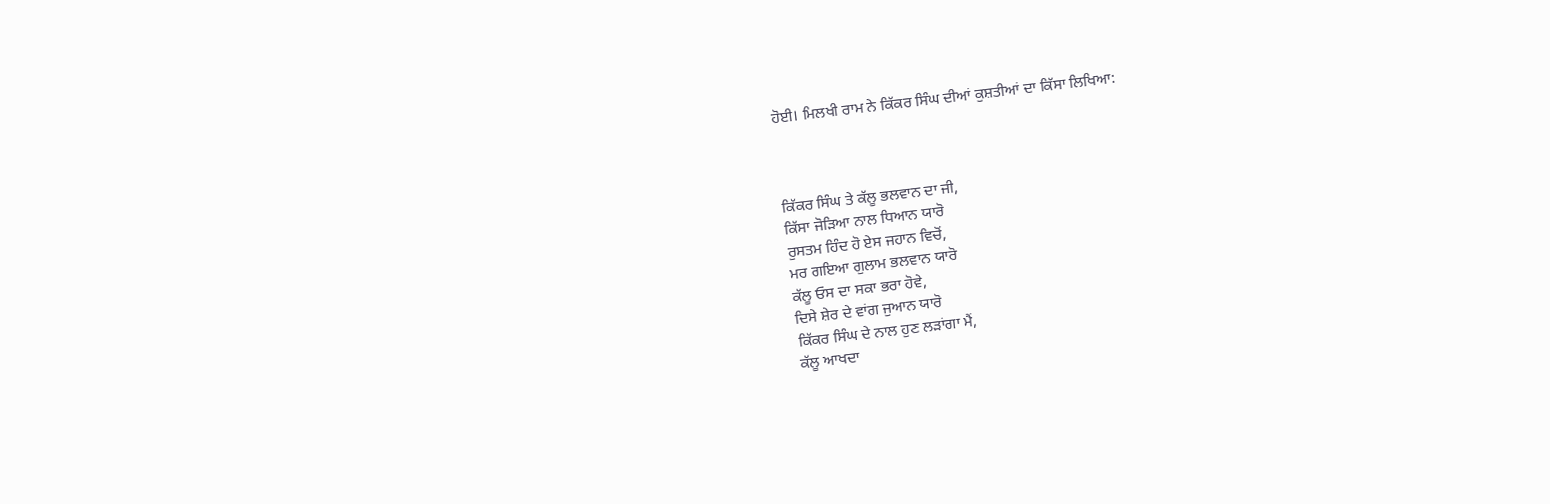ਹੋਈ। ਮਿਲਖੀ ਰਾਮ ਨੇ ਕਿੱਕਰ ਸਿੰਘ ਦੀਆਂ ਕੁਸ਼ਤੀਆਂ ਦਾ ਕਿੱਸਾ ਲਿਖਿਆ:



ਕਿੱਕਰ ਸਿੰਘ ਤੇ ਕੱਲੂ ਭਲਵਾਨ ਦਾ ਜੀ,
ਕਿੱਸਾ ਜੋੜਿਆ ਨਾਲ ਧਿਆਨ ਯਾਰੋ
ਰੁਸਤਮ ਹਿੰਦ ਹੋ ਏਸ ਜਹਾਨ ਵਿਚੋਂ,
ਮਰ ਗਇਆ ਗੁਲਾਮ ਭਲਵਾਨ ਯਾਰੋ
ਕੱਲੂ ਓਸ ਦਾ ਸਕਾ ਭਰਾ ਹੋਵੇ,
ਦਿਸੇ ਸ਼ੇਰ ਦੇ ਵਾਂਗ ਜੁਆਨ ਯਾਰੋ
ਕਿੱਕਰ ਸਿੰਘ ਦੇ ਨਾਲ ਹੁਣ ਲੜਾਂਗਾ ਮੈਂ,
ਕੱਲੂ ਆਖਦਾ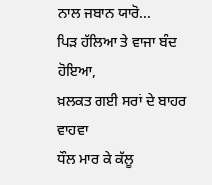ਨਾਲ ਜਬਾਨ ਯਾਰੋ...
ਪਿੜ ਹੱਲਿਆ ਤੇ ਵਾਜਾ ਬੰਦ ਹੋਇਆ,
ਖ਼ਲਕਤ ਗਈ ਸਰਾਂ ਦੇ ਬਾਹਰ ਵਾਹਵਾ
ਧੌਲ ਮਾਰ ਕੇ ਕੱਲੂ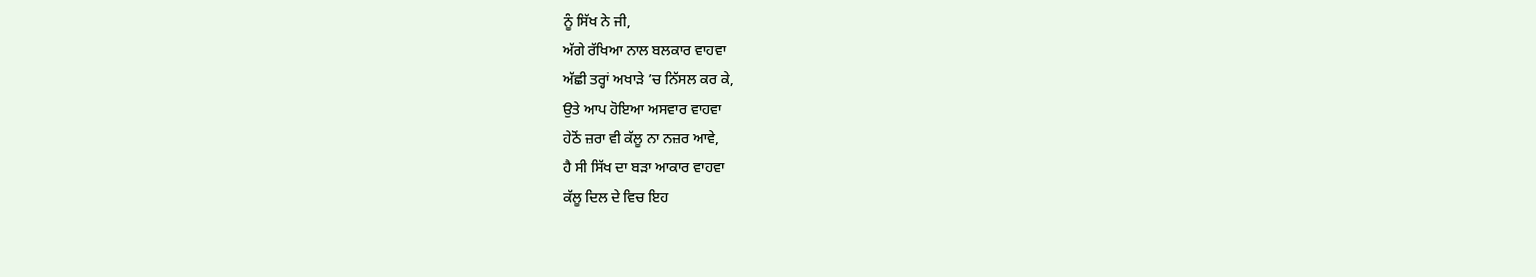ਨੂੰ ਸਿੱਖ ਨੇ ਜੀ,
ਅੱਗੇ ਰੱਖਿਆ ਨਾਲ ਬਲਕਾਰ ਵਾਹਵਾ
ਅੱਛੀ ਤਰ੍ਹਾਂ ਅਖਾੜੇ ’ਚ ਨਿੱਸਲ ਕਰ ਕੇ,
ਉਤੇ ਆਪ ਹੋਇਆ ਅਸਵਾਰ ਵਾਹਵਾ
ਹੇਠੋਂ ਜ਼ਰਾ ਵੀ ਕੱਲੂ ਨਾ ਨਜ਼ਰ ਆਵੇ,
ਹੈ ਸੀ ਸਿੱਖ ਦਾ ਬੜਾ ਆਕਾਰ ਵਾਹਵਾ
ਕੱਲੂ ਦਿਲ ਦੇ ਵਿਚ ਇਹ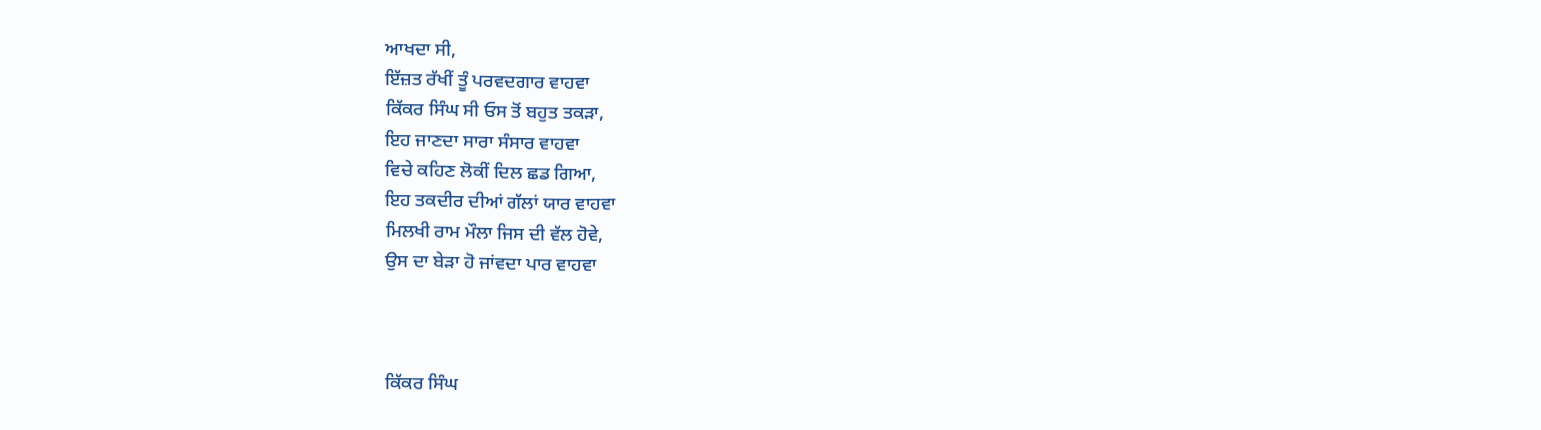ਆਖਦਾ ਸੀ,
ਇੱਜ਼ਤ ਰੱਖੀਂ ਤੂੰ ਪਰਵਦਗਾਰ ਵਾਹਵਾ
ਕਿੱਕਰ ਸਿੰਘ ਸੀ ਓਸ ਤੋਂ ਬਹੁਤ ਤਕੜਾ,
ਇਹ ਜਾਣਦਾ ਸਾਰਾ ਸੰਸਾਰ ਵਾਹਵਾ
ਵਿਚੇ ਕਹਿਣ ਲੋਕੀਂ ਦਿਲ ਛਡ ਗਿਆ,
ਇਹ ਤਕਦੀਰ ਦੀਆਂ ਗੱਲਾਂ ਯਾਰ ਵਾਹਵਾ
ਮਿਲਖੀ ਰਾਮ ਮੌਲਾ ਜਿਸ ਦੀ ਵੱਲ ਹੋਵੇ,
ਉਸ ਦਾ ਬੇੜਾ ਹੋ ਜਾਂਵਦਾ ਪਾਰ ਵਾਹਵਾ



ਕਿੱਕਰ ਸਿੰਘ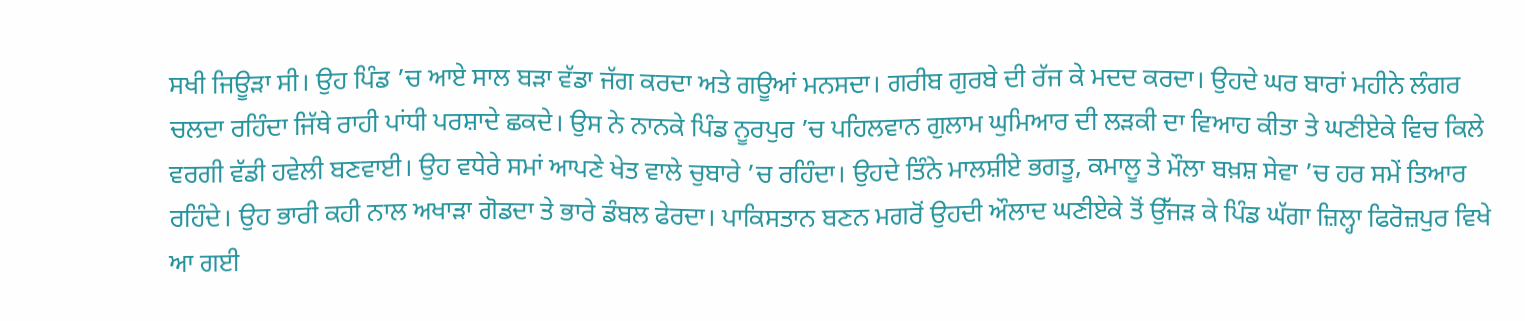ਸਖੀ ਜਿਊੜਾ ਸੀ। ਉਹ ਪਿੰਡ ’ਚ ਆਏ ਸਾਲ ਬੜਾ ਵੱਡਾ ਜੱਗ ਕਰਦਾ ਅਤੇ ਗਊਆਂ ਮਨਸਦਾ। ਗਰੀਬ ਗੁਰਬੇ ਦੀ ਰੱਜ ਕੇ ਮਦਦ ਕਰਦਾ। ਉਹਦੇ ਘਰ ਬਾਰਾਂ ਮਹੀਨੇ ਲੰਗਰ ਚਲਦਾ ਰਹਿੰਦਾ ਜਿੱਥੇ ਰਾਹੀ ਪਾਂਧੀ ਪਰਸ਼ਾਦੇ ਛਕਦੇ। ਉਸ ਨੇ ਨਾਨਕੇ ਪਿੰਡ ਨੂਰਪੁਰ ’ਚ ਪਹਿਲਵਾਨ ਗੁਲਾਮ ਘੁਮਿਆਰ ਦੀ ਲੜਕੀ ਦਾ ਵਿਆਹ ਕੀਤਾ ਤੇ ਘਣੀਏਕੇ ਵਿਚ ਕਿਲੇ ਵਰਗੀ ਵੱਡੀ ਹਵੇਲੀ ਬਣਵਾਈ। ਉਹ ਵਧੇਰੇ ਸਮਾਂ ਆਪਣੇ ਖੇਤ ਵਾਲੇ ਚੁਬਾਰੇ ’ਚ ਰਹਿੰਦਾ। ਉਹਦੇ ਤਿੰਨੇ ਮਾਲਸ਼ੀਏ ਭਗਤੂ, ਕਮਾਲੂ ਤੇ ਮੌਲਾ ਬਖ਼ਸ਼ ਸੇਵਾ ’ਚ ਹਰ ਸਮੇਂ ਤਿਆਰ ਰਹਿੰਦੇ। ਉਹ ਭਾਰੀ ਕਹੀ ਨਾਲ ਅਖਾੜਾ ਗੋਡਦਾ ਤੇ ਭਾਰੇ ਡੰਬਲ ਫੇਰਦਾ। ਪਾਕਿਸਤਾਨ ਬਣਨ ਮਗਰੋਂ ਉਹਦੀ ਔਲਾਦ ਘਣੀਏਕੇ ਤੋਂ ਉੱਜੜ ਕੇ ਪਿੰਡ ਘੱਗਾ ਜ਼ਿਲ੍ਹਾ ਫਿਰੋਜ਼ਪੁਰ ਵਿਖੇ ਆ ਗਈ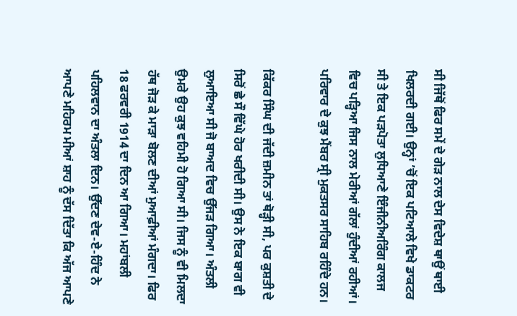ਸੀ ਜਿੱਥੋਂ ਫਿਰ ਸਮੇਂ ਦੇ ਗੇੜ ਨਾਲ ਦੇਸ ਵਿਦੇਸ਼ ਥਾਉਂ ਥਾਈ ਖਿਲਰਦੀ ਗਈ। ਉਨ੍ਹਾਂ ’ਚੋਂ ਇਕ ਪਟਿਆਲੇ ਵਿਖੇ ਡਾਕਟਰ ਸੀ ਤੇ ਇਕ ਪੜਪੋਤਾ ਲੁਧਿਆਣੇ ਇੰਜੀਨੀਅਰਿੰਗ ਕਾਲਜ ਵਿਚ ਪੜ੍ਹਿਆ ਜਿਸ ਨਾਲ ਮੇਰੀਆਂ ਗੱਲਾਂ ਹੁੰਦੀਆਂ ਰਹੀਆਂ। ਪਰਿਵਾਰ ਦੇ ਕੁਝ ਮੈਂਬਰ ਸ੍ਰੀ ਮੁਕਤਸਰ ਸਾਹਿਬ ਰਹਿੰਦੇ ਹਨ।

ਕਿੱਕਰ ਸਿੰਘ ਦੀ ਜੱਦੀ ਜ਼ਮੀਨ ਤਾਂ ਥੋੜ੍ਹੀ ਸੀ, ਪਰ ਕੁਸ਼ਤੀ ਦੇ ਸਿਰੋਂ ਛੇ ਸੌ ਵਿੱਘੇ ਹੋਰ ਖਰੀਦੀ ਸੀ। ਉਸ ਨੇ ਇਕ ਬਾਗ ਵੀ ਲੁਆਇਆ ਸੀ ਜੋ ਬਾਅਦ ਵਿਚ ਉੱਜੜ ਗਿਆ। ਅੰਤਲੀ ਉਮਰੇ ਉਹ ਕੁਝ ਵਹਿਮੀ ਹੋ ਗਿਆ ਸੀ। ਜਿਸ ਨੂੰ ਵੀ ਮਿਲਦਾ ਹੱਥ ਜੋੜ ਕੇ ਮਾੜਾ ਬੋਲਣ ਦੀਆਂ ਮੁਆਫ਼ੀਆਂ ਮੰਗਦਾ। ਫਿਰ 18 ਫਰਵਰੀ 1914 ਦਾ ਦਿਨ ਆ ਗਿਆ। ਮਹਾਂਬਲੀ ਪਹਿਲਵਾਨ ਦਾ ਅੰਤਲਾ ਦਿਨ। ਉੱਦਣ ਦੇਵ-ਏ-ਹਿੰਦ ਨੇ ਆਪਣੇ ਮਹਿਰਮ ਮੀਆਂ ਸ਼ਾਹ ਨੂੰ ਦੱਸ ਦਿੱਤਾ ਕਿ ਅੱਜ ਆਪਣੇ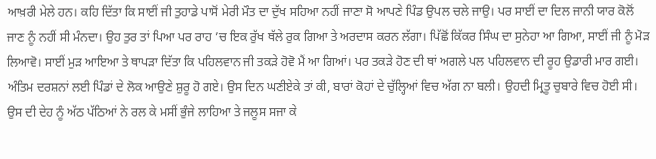ਆਖ਼ਰੀ ਮੇਲੇ ਹਨ। ਕਹਿ ਦਿੱਤਾ ਕਿ ਸਾਈਂ ਜੀ ਤੁਹਾਡੇ ਪਾਸੋਂ ਮੇਰੀ ਮੌਤ ਦਾ ਦੁੱਖ ਸਹਿਆ ਨਹੀਂ ਜਾਣਾ ਸੋ ਆਪਣੇ ਪਿੰਡ ਉਪਲ ਚਲੇ ਜਾਉ। ਪਰ ਸਾਈਂ ਦਾ ਦਿਲ ਜਾਨੀ ਯਾਰ ਕੋਲੋਂ ਜਾਣ ਨੂੰ ਨਹੀਂ ਸੀ ਮੰਨਦਾ। ਉਹ ਤੁਰ ਤਾਂ ਪਿਆ ਪਰ ਰਾਹ ’ਚ ਇਕ ਰੁੱਖ ਥੱਲੇ ਰੁਕ ਗਿਆ ਤੇ ਅਰਦਾਸ ਕਰਨ ਲੱਗਾ। ਪਿੱਛੋਂ ਕਿੱਕਰ ਸਿੰਘ ਦਾ ਸੁਨੇਹਾ ਆ ਗਿਆ, ਸਾਈਂ ਜੀ ਨੂੰ ਮੋੜ ਲਿਆਵੋ। ਸਾਈਂ ਮੁੜ ਆਇਆ ਤੇ ਥਾਪੜਾ ਦਿੱਤਾ ਕਿ ਪਹਿਲਵਾਨ ਜੀ ਤਕੜੇ ਹੋਵੋ ਮੈਂ ਆ ਗਿਆਂ। ਪਰ ਤਕੜੇ ਹੋਣ ਦੀ ਥਾਂ ਅਗਲੇ ਪਲ ਪਹਿਲਵਾਨ ਦੀ ਰੂਹ ਉਡਾਰੀ ਮਾਰ ਗਈ।
ਅੰਤਿਮ ਦਰਸ਼ਨਾਂ ਲਈ ਪਿੰਡਾਂ ਦੇ ਲੋਕ ਆਉਣੇ ਸ਼ੁਰੂ ਹੋ ਗਏ। ਉਸ ਦਿਨ ਘਣੀਏਕੇ ਤਾਂ ਕੀ, ਬਾਰਾਂ ਕੋਹਾਂ ਦੇ ਚੁੱਲ੍ਹਿਆਂ ਵਿਚ ਅੱਗ ਨਾ ਬਲੀ। ਉਹਦੀ ਮ੍ਰਿਤੂ ਚੁਬਾਰੇ ਵਿਚ ਹੋਈ ਸੀ। ਉਸ ਦੀ ਦੇਹ ਨੂੰ ਅੱਠ ਪੱਠਿਆਂ ਨੇ ਰਲ ਕੇ ਮਸੀਂ ਭੁੰਜੇ ਲਾਹਿਆ ਤੇ ਜਲੂਸ ਸਜਾ ਕੇ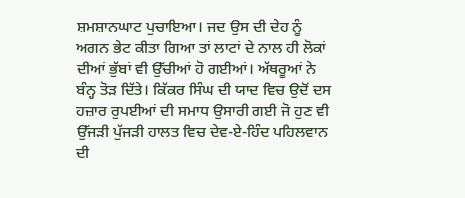ਸ਼ਮਸ਼ਾਨਘਾਟ ਪੁਚਾਇਆ। ਜਦ ਉਸ ਦੀ ਦੇਹ ਨੂੰ ਅਗਨ ਭੇਟ ਕੀਤਾ ਗਿਆ ਤਾਂ ਲਾਟਾਂ ਦੇ ਨਾਲ ਹੀ ਲੋਕਾਂ ਦੀਆਂ ਭੁੱਬਾਂ ਵੀ ਉੱਚੀਆਂ ਹੋ ਗਈਆਂ। ਅੱਥਰੂਆਂ ਨੇ ਬੰਨ੍ਹ ਤੋੜ ਦਿੱਤੇ। ਕਿੱਕਰ ਸਿੰਘ ਦੀ ਯਾਦ ਵਿਚ ਉਦੋਂ ਦਸ ਹਜ਼ਾਰ ਰੁਪਈਆਂ ਦੀ ਸਮਾਧ ਉਸਾਰੀ ਗਈ ਜੋ ਹੁਣ ਵੀ ਉੱਜੜੀ ਪੁੱਜੜੀ ਹਾਲਤ ਵਿਚ ਦੇਵ-ਏ-ਹਿੰਦ ਪਹਿਲਵਾਨ ਦੀ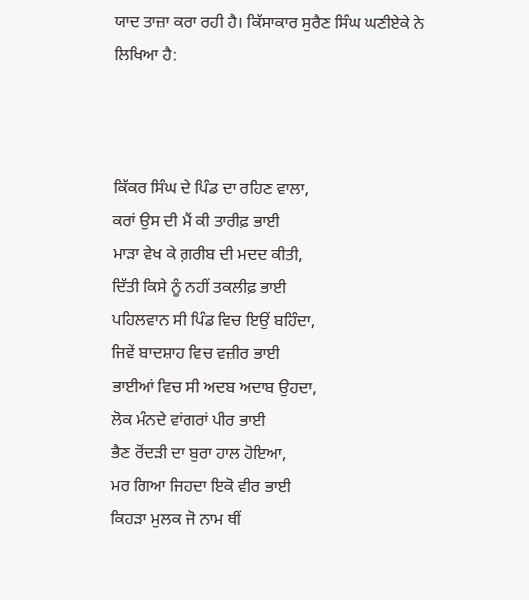ਯਾਦ ਤਾਜ਼ਾ ਕਰਾ ਰਹੀ ਹੈ। ਕਿੱਸਾਕਾਰ ਸੁਰੈਣ ਸਿੰਘ ਘਣੀਏਕੇ ਨੇ ਲਿਖਿਆ ਹੈ:



ਕਿੱਕਰ ਸਿੰਘ ਦੇ ਪਿੰਡ ਦਾ ਰਹਿਣ ਵਾਲਾ,
ਕਰਾਂ ਉਸ ਦੀ ਮੈਂ ਕੀ ਤਾਰੀਫ਼ ਭਾਈ
ਮਾੜਾ ਵੇਖ ਕੇ ਗ਼ਰੀਬ ਦੀ ਮਦਦ ਕੀਤੀ,
ਦਿੱਤੀ ਕਿਸੇ ਨੂੰ ਨਹੀਂ ਤਕਲੀਫ਼ ਭਾਈ
ਪਹਿਲਵਾਨ ਸੀ ਪਿੰਡ ਵਿਚ ਇਉਂ ਬਹਿੰਦਾ,
ਜਿਵੇਂ ਬਾਦਸ਼ਾਹ ਵਿਚ ਵਜ਼ੀਰ ਭਾਈ
ਭਾਈਆਂ ਵਿਚ ਸੀ ਅਦਬ ਅਦਾਬ ਉਹਦਾ,
ਲੋਕ ਮੰਨਦੇ ਵਾਂਗਰਾਂ ਪੀਰ ਭਾਈ
ਭੈਣ ਰੋਂਦੜੀ ਦਾ ਬੁਰਾ ਹਾਲ ਹੋਇਆ,
ਮਰ ਗਿਆ ਜਿਹਦਾ ਇਕੋ ਵੀਰ ਭਾਈ
ਕਿਹੜਾ ਮੁਲਕ ਜੋ ਨਾਮ ਥੀਂ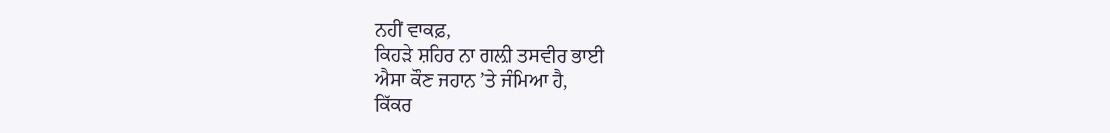ਨਹੀਂ ਵਾਕਫ਼,
ਕਿਹੜੇ ਸ਼ਹਿਰ ਨਾ ਗਲ਼ੀ ਤਸਵੀਰ ਭਾਈ
ਐਸਾ ਕੌਣ ਜਹਾਨ ’ਤੇ ਜੰਮਿਆ ਹੈ,
ਕਿੱਕਰ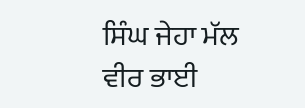ਸਿੰਘ ਜੇਹਾ ਮੱਲ ਵੀਰ ਭਾਈ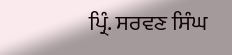ਪ੍ਰਿੰ. ਸਰਵਣ ਸਿੰਘ